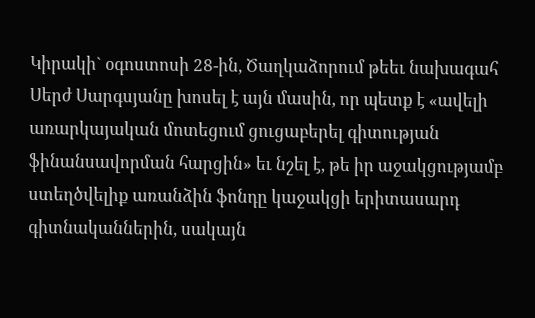Կիրակի` օգոստոսի 28-ին, Ծաղկաձորում թեեւ նախագահ Սերժ Սարգսյանը խոսել է այն մասին, որ պետք է «ավելի առարկայական մոտեցում ցուցաբերել գիտության ֆինանսավորման հարցին» եւ նշել է, թե իր աջակցությամբ ստեղծվելիք առանձին ֆոնդը կաջակցի երիտասարդ գիտնականներին, սակայն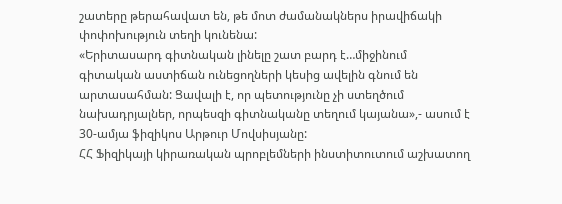շատերը թերահավատ են, թե մոտ ժամանակներս իրավիճակի փոփոխություն տեղի կունենա:
«Երիտասարդ գիտնական լինելը շատ բարդ է…միջինում գիտական աստիճան ունեցողների կեսից ավելին գնում են արտասահման: Ցավալի է, որ պետությունը չի ստեղծում նախադրյալներ, որպեսզի գիտնականը տեղում կայանա»,- ասում է 30-ամյա ֆիզիկոս Արթուր Մովսիսյանը:
ՀՀ Ֆիզիկայի կիրառական պրոբլեմների ինստիտուտում աշխատող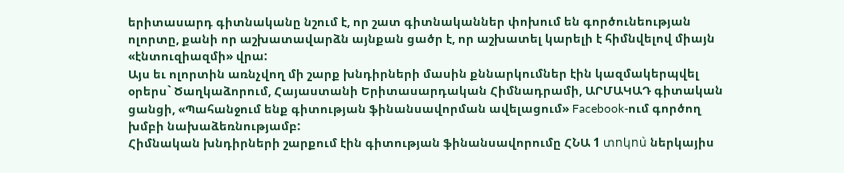երիտասարդ գիտնականը նշում է, որ շատ գիտնականներ փոխում են գործունեության ոլորտը, քանի որ աշխատավարձն այնքան ցածր է, որ աշխատել կարելի է հիմնվելով միայն «էնտուզիազմի» վրա:
Այս եւ ոլորտին առնչվող մի շարք խնդիրների մասին քննարկումներ էին կազմակերպվել օրերս` Ծաղկաձորում, Հայաստանի Երիտասարդական Հիմնադրամի, ԱՐՄԱԿԱԴ գիտական ցանցի, «Պահանջում ենք գիտության ֆինանսավորման ավելացում» Facebook-ում գործող խմբի նախաձեռնությամբ:
Հիմնական խնդիրների շարքում էին գիտության ֆինանսավորումը ՀՆԱ 1 տոկոս̀ ներկայիս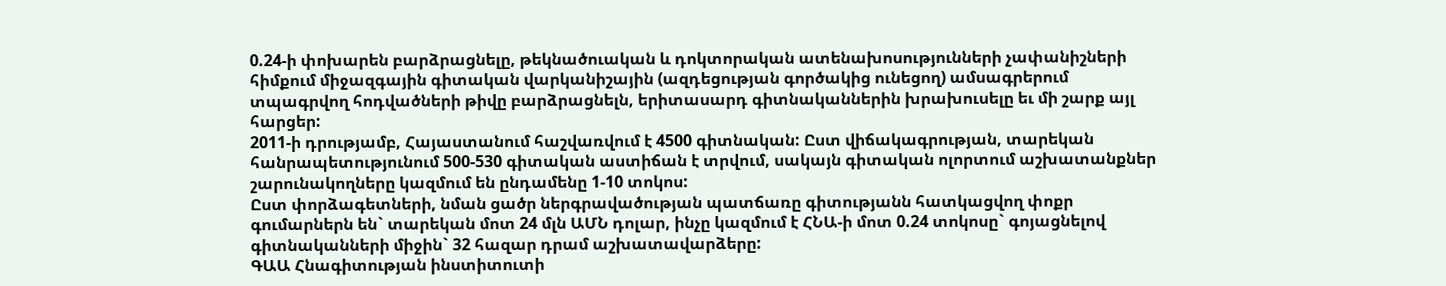0.24-ի փոխարեն բարձրացնելը, թեկնածուական և դոկտորական ատենախոսությունների չափանիշների հիմքում միջազգային գիտական վարկանիշային (ազդեցության գործակից ունեցող) ամսագրերում տպագրվող հոդվածների թիվը բարձրացնելն, երիտասարդ գիտնականներին խրախուսելը եւ մի շարք այլ հարցեր:
2011-ի դրությամբ, Հայաստանում հաշվառվում է 4500 գիտնական: Ըստ վիճակագրության, տարեկան հանրապետությունում 500-530 գիտական աստիճան է տրվում, սակայն գիտական ոլորտում աշխատանքներ շարունակողները կազմում են ընդամենը 1-10 տոկոս:
Ըստ փորձագետների, նման ցածր ներգրավածության պատճառը գիտությանն հատկացվող փոքր գումարներն են` տարեկան մոտ 24 մլն ԱՄՆ դոլար, ինչը կազմում է ՀՆԱ-ի մոտ 0.24 տոկոսը` գոյացնելով գիտնականների միջին` 32 հազար դրամ աշխատավարձերը:
ԳԱԱ Հնագիտության ինստիտուտի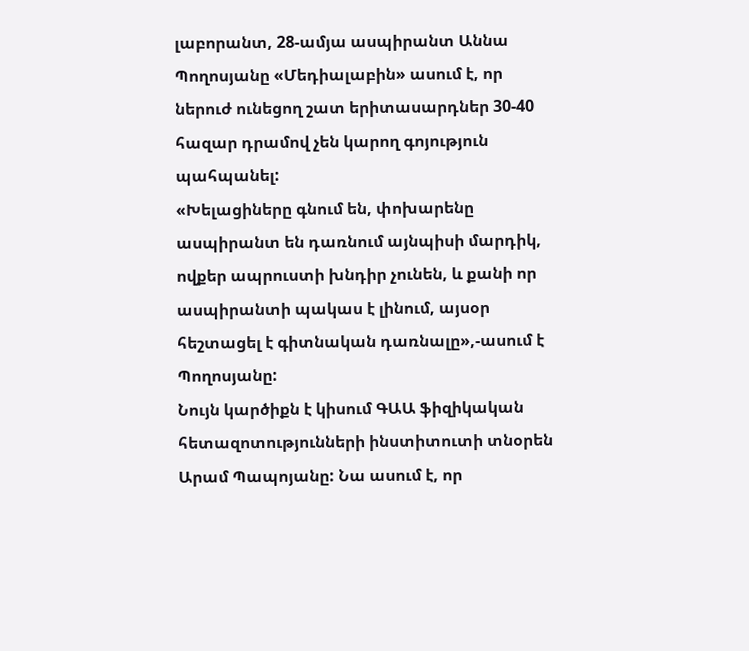լաբորանտ, 28-ամյա ասպիրանտ Աննա Պողոսյանը «Մեդիալաբին» ասում է, որ ներուժ ունեցող շատ երիտասարդներ 30-40 հազար դրամով չեն կարող գոյություն պահպանել:
«Խելացիները գնում են, փոխարենը ասպիրանտ են դառնում այնպիսի մարդիկ, ովքեր ապրուստի խնդիր չունեն, և քանի որ ասպիրանտի պակաս է լինում, այսօր հեշտացել է գիտնական դառնալը»,-ասում է Պողոսյանը:
Նույն կարծիքն է կիսում ԳԱԱ ֆիզիկական հետազոտությունների ինստիտուտի տնօրեն Արամ Պապոյանը: Նա ասում է, որ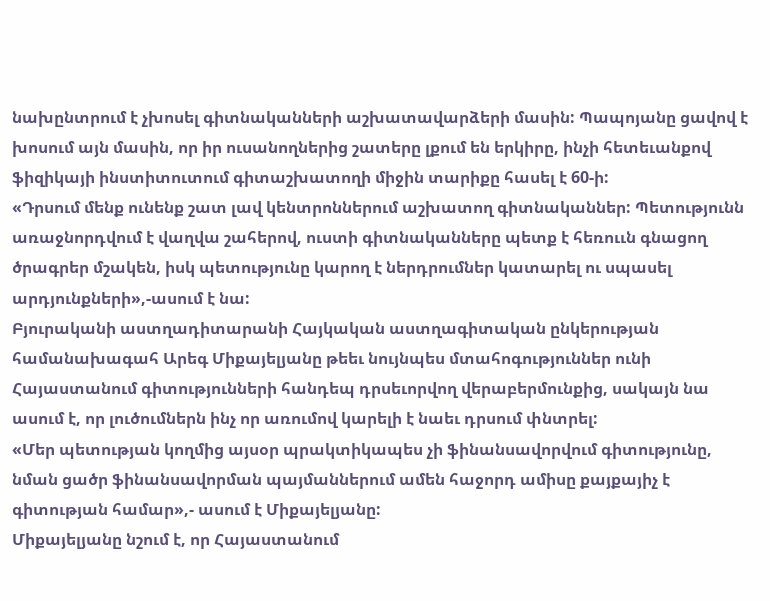նախընտրում է չխոսել գիտնականների աշխատավարձերի մասին: Պապոյանը ցավով է խոսում այն մասին, որ իր ուսանողներից շատերը լքում են երկիրը, ինչի հետեւանքով ֆիզիկայի ինստիտուտում գիտաշխատողի միջին տարիքը հասել է 60-ի:
«Դրսում մենք ունենք շատ լավ կենտրոններում աշխատող գիտնականներ: Պետությունն առաջնորդվում է վաղվա շահերով, ուստի գիտնականները պետք է հեռոււն գնացող ծրագրեր մշակեն, իսկ պետությունը կարող է ներդրումներ կատարել ու սպասել արդյունքների»,-ասում է նա:
Բյուրականի աստղադիտարանի Հայկական աստղագիտական ընկերության համանախագահ Արեգ Միքայելյանը թեեւ նույնպես մտահոգություններ ունի Հայաստանում գիտությունների հանդեպ դրսեւորվող վերաբերմունքից, սակայն նա ասում է, որ լուծումներն ինչ որ առումով կարելի է նաեւ դրսում փնտրել:
«Մեր պետության կողմից այսօր պրակտիկապես չի ֆինանսավորվում գիտությունը, նման ցածր ֆինանսավորման պայմաններում ամեն հաջորդ ամիսը քայքայիչ է գիտության համար»,- ասում է Միքայելյանը:
Միքայելյանը նշում է, որ Հայաստանում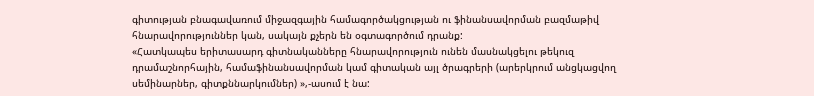գիտության բնագավառում միջազգային համագործակցության ու ֆինանսավորման բազմաթիվ հնարավորություններ կան, սակայն քչերն են օգտագործում դրանք:
«Հատկապես երիտասարդ գիտնականները հնարավորություն ունեն մասնակցելու թեկուզ դրամաշնորհային, համաֆինանսավորման կամ գիտական այլ ծրագրերի (արերկրում անցկացվող սեմինարներ, գիտքննարկումներ) »,-ասում է նա: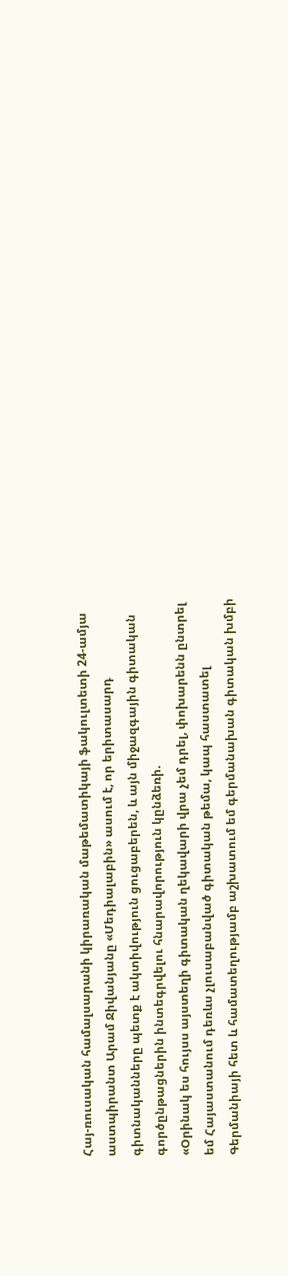Հայ-ռուսական համալսարանի կիրառական մաթեմատիկայի ֆակուլտետի 24-ամյա աստպիրանտ Արամ Ջիվանյանը «Մեդիալաբին» ասում է, որ երիտասարդ գիտնականները պետք է ակտիվություն ցուցաբերեն, և այն միջազգային գիտական գործընթացներին ինտեգրվելու հնարավորություն կընձեռի.
«Օրինակ ես հույսս այստեղի գիտական ղեկավարի վրա չեմ դրել, փոխարենն ընտրել եմ Հայաստանում դեռևս չլուսաբանված գիտական թեմա, կապ հաստատել Գերմանիայի հետ և համատեղությամբ աշխատում եմ գերմանախան գիտական խմբի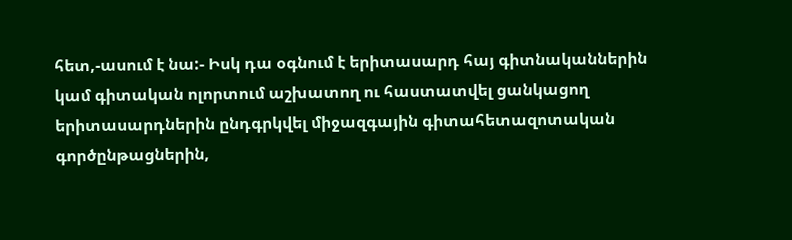հետ,-ասում է նա:- Իսկ դա օգնում է երիտասարդ հայ գիտնականներին կամ գիտական ոլորտում աշխատող ու հաստատվել ցանկացող երիտասարդներին ընդգրկվել միջազգային գիտահետազոտական գործընթացներին,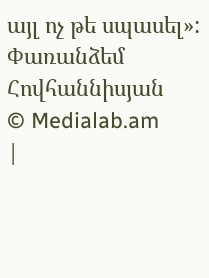այլ ոչ թե սպասել»:
Փառանձեմ Հովհաննիսյան
© Medialab.am
|